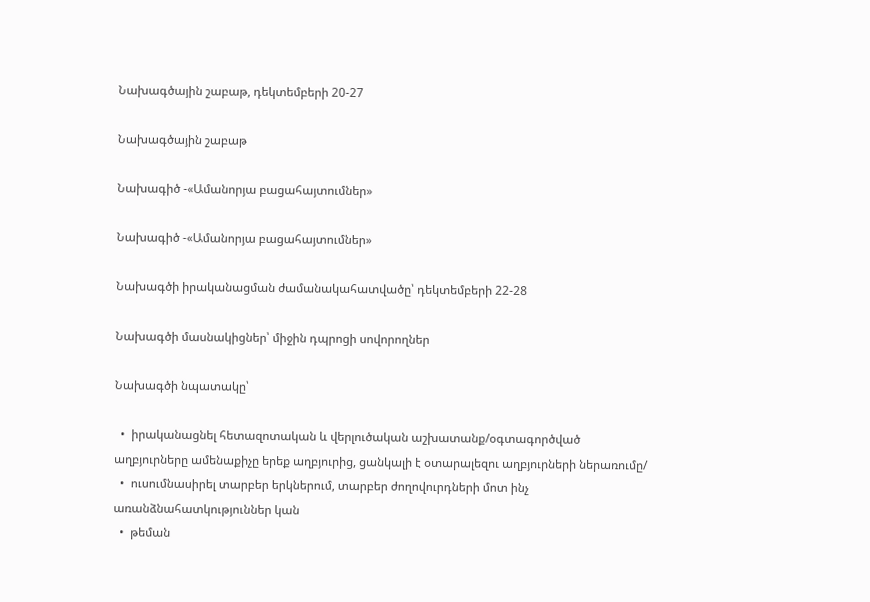Նախագծային շաբաթ, դեկտեմբերի 20-27

Նախագծային շաբաթ

Նախագիծ -«Ամանորյա բացահայտումներ»

Նախագիծ -«Ամանորյա բացահայտումներ»

Նախագծի իրականացման ժամանակահատվածը՝ դեկտեմբերի 22-28

Նախագծի մասնակիցներ՝ միջին դպրոցի սովորողներ

Նախագծի նպատակը՝

  •  իրականացնել հետազոտական և վերլուծական աշխատանք/օգտագործված աղբյուրները ամենաքիչը երեք աղբյուրից, ցանկալի է օտարալեզու աղբյուրների ներառումը/
  •  ուսումնասիրել տարբեր երկներում, տարբեր ժողովուրդների մոտ ինչ առանձնահատկություններ կան
  •  թեման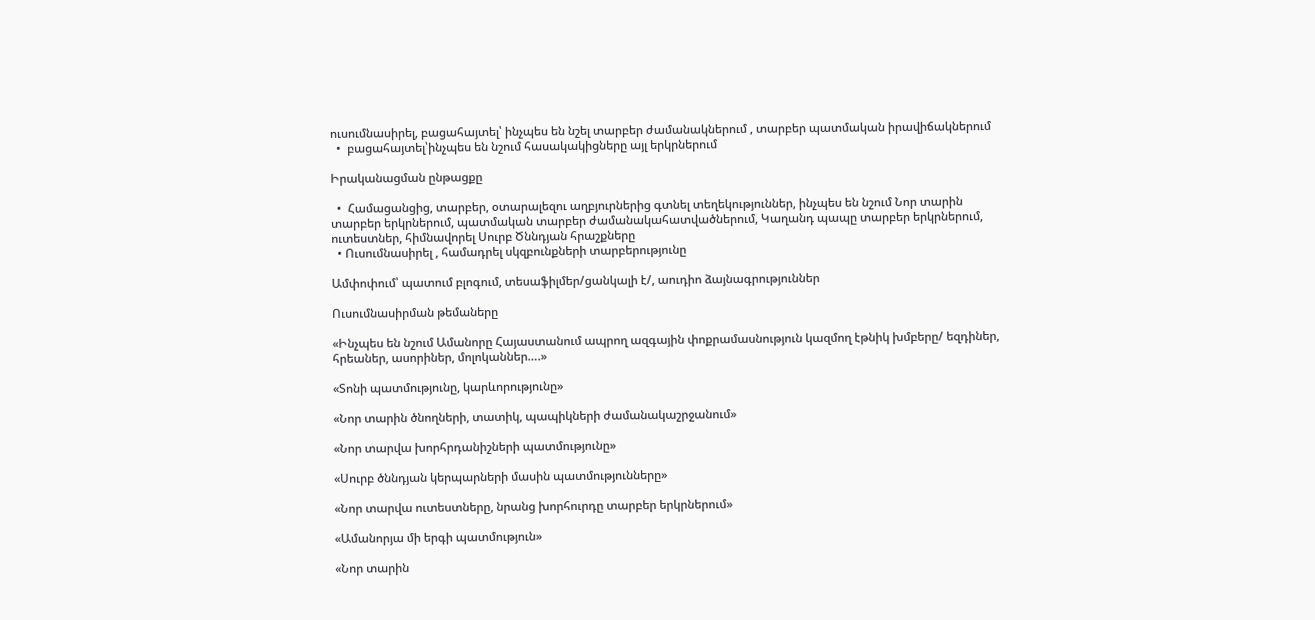ուսումնասիրել, բացահայտել՝ ինչպես են նշել տարբեր ժամանակներում , տարբեր պատմական իրավիճակներում
  •  բացահայտել՝ինչպես են նշում հասակակիցները այլ երկրներում

Իրականացման ընթացքը

  •  Համացանցից, տարբեր, օտարալեզու աղբյուրներից գտնել տեղեկություններ, ինչպես են նշում Նոր տարին տարբեր երկրներում, պատմական տարբեր ժամանակահատվածներում, Կաղանդ պապը տարբեր երկրներում, ուտեստներ, հիմնավորել Սուրբ Ծննդյան հրաշքները
  • Ուսումնասիրել , համադրել սկզբունքների տարբերությունը

Ամփոփում՝ պատում բլոգում, տեսաֆիլմեր/ցանկալի է/, աուդիո ձայնագրություններ

Ուսումնասիրման թեմաները

«Ինչպես են նշում Ամանորը Հայաստանում ապրող ազգային փոքրամասնություն կազմող էթնիկ խմբերը/ եզդիներ, հրեաներ, ասորիներ, մոլոկաններ….»

«Տոնի պատմությունը, կարևորությունը»

«Նոր տարին ծնողների, տատիկ, պապիկների ժամանակաշրջանում»

«Նոր տարվա խորհրդանիշների պատմությունը»

«Սուրբ ծննդյան կերպարների մասին պատմությունները»

«Նոր տարվա ուտեստները, նրանց խորհուրդը տարբեր երկրներում»

«Ամանորյա մի երգի պատմություն»

«Նոր տարին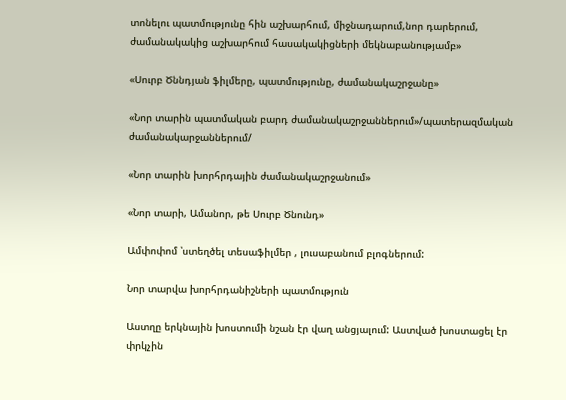տոնելու պատմությունը հին աշխարհում, միջնադարում,նոր դարերում, ժամանակակից աշխարհում հասակակիցների մեկնաբանությամբ»

«Սուրբ Ծննդյան ֆիլմերը, պատմությունը, ժամանակաշրջանը»

«Նոր տարին պատմական բարդ ժամանակաշրջաններում»/պատերազմական ժամանակարջաններում/

«Նոր տարին խորհրդային ժամանակաշրջանում»

«Նոր տարի, Ամանոր, թե Սուրբ Ծնունդ»

Ամփոփոմ ՝ստեղծել տեսաֆիլմեր , լուսաբանում բլոգներում:

Նոր տարվա խորհրդանիշների պատմություն

Աստղը երկնային խոստումի նշան էր վաղ անցյալում: Աստված խոստացել էր փրկչին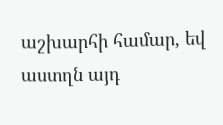աշխարհի համար, եվ աստղն այդ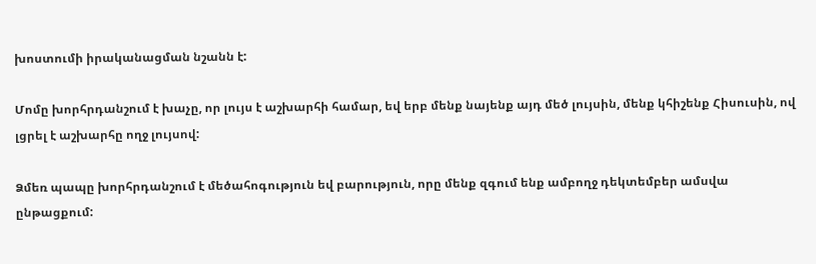խոստումի իրականացման նշանն է:

Մոմը խորհրդանշում է խաչը, որ լույս է աշխարհի համար, եվ երբ մենք նայենք այդ մեծ լույսին, մենք կհիշենք Հիսուսին, ով լցրել է աշխարհը ողջ լույսով:

Ձմեռ պապը խորհրդանշում է մեծահոգություն եվ բարություն, որը մենք զգում ենք ամբողջ դեկտեմբեր ամսվա ընթացքում: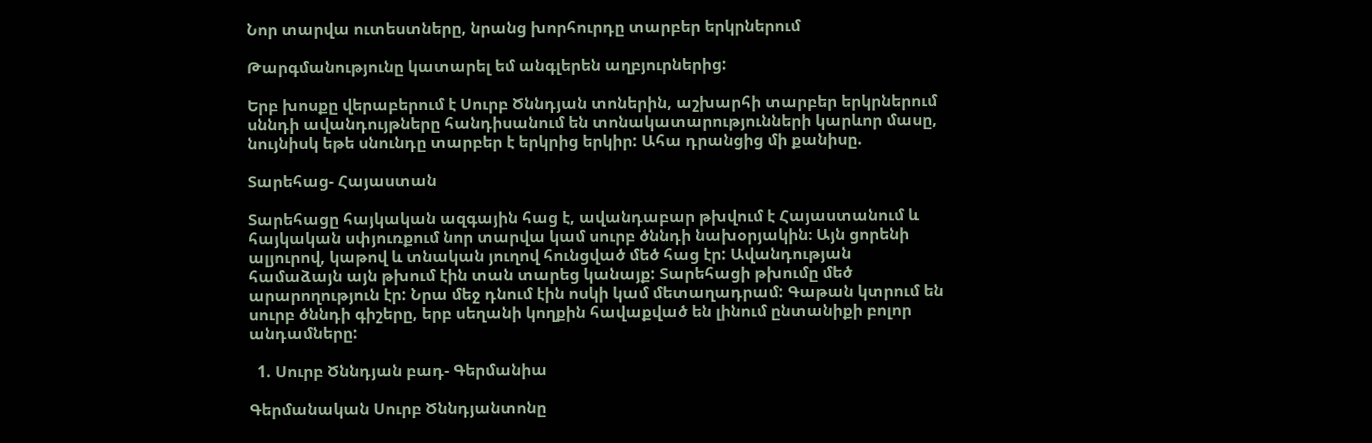Նոր տարվա ուտեստները, նրանց խորհուրդը տարբեր երկրներում

Թարգմանությունը կատարել եմ անգլերեն աղբյուրներից:

Երբ խոսքը վերաբերում է Սուրբ Ծննդյան տոներին, աշխարհի տարբեր երկրներում սննդի ավանդույթները հանդիսանում են տոնակատարությունների կարևոր մասը, նույնիսկ եթե սնունդը տարբեր է երկրից երկիր: Ահա դրանցից մի քանիսը.

Տարեհաց- Հայաստան

Տարեհացը հայկական ազգային հաց է, ավանդաբար թխվում է Հայաստանում և հայկական սփյուռքում նոր տարվա կամ սուրբ ծննդի նախօրյակին։ Այն ցորենի ալյուրով, կաթով և տնական յուղով հունցված մեծ հաց էր: Ավանդության համաձայն այն թխում էին տան տարեց կանայք: Տարեհացի թխումը մեծ արարողություն էր: Նրա մեջ դնում էին ոսկի կամ մետաղադրամ: Գաթան կտրում են սուրբ ծննդի գիշերը, երբ սեղանի կողքին հավաքված են լինում ընտանիքի բոլոր անդամները:

  1. Սուրբ Ծննդյան բադ- Գերմանիա

Գերմանական Սուրբ Ծննդյանտոնը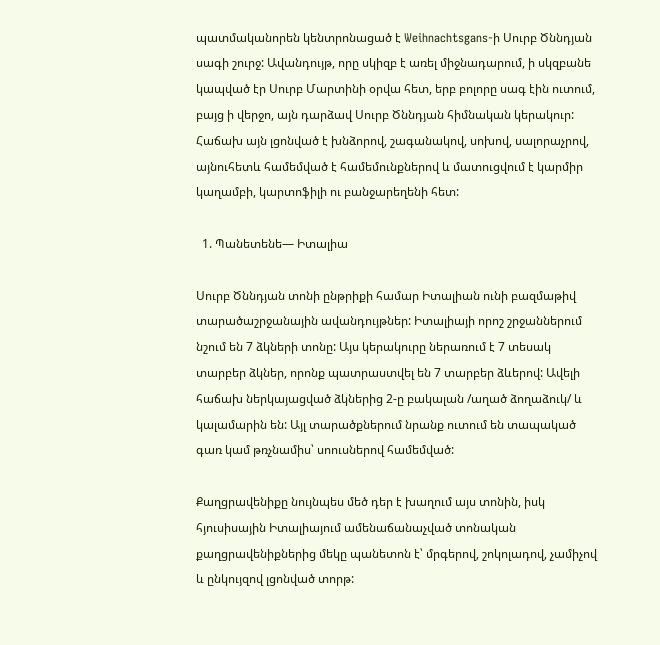պատմականորեն կենտրոնացած է Weihnachtsgans-ի Սուրբ Ծննդյան սագի շուրջ: Ավանդույթ, որը սկիզբ է առել միջնադարում, ի սկզբանե կապված էր Սուրբ Մարտինի օրվա հետ, երբ բոլորը սագ էին ուտում, բայց ի վերջո, այն դարձավ Սուրբ Ծննդյան հիմնական կերակուր: Հաճախ այն լցոնված է խնձորով, շագանակով, սոխով, սալորաչրով, այնուհետև համեմված է համեմունքներով և մատուցվում է կարմիր կաղամբի, կարտոֆիլի ու բանջարեղենի հետ:

  1. Պանետենե— Իտալիա

Սուրբ Ծննդյան տոնի ընթրիքի համար Իտալիան ունի բազմաթիվ տարածաշրջանային ավանդույթներ: Իտալիայի որոշ շրջաններում նշում են 7 ձկների տոնը: Այս կերակուրը ներառում է 7 տեսակ տարբեր ձկներ, որոնք պատրաստվել են 7 տարբեր ձևերով: Ավելի հաճախ ներկայացված ձկներից 2-ը բակալան /աղած ձողաձուկ/ և կալամարին են: Այլ տարածքներում նրանք ուտում են տապակած գառ կամ թռչնամիս՝ սոուսներով համեմված:

Քաղցրավենիքը նույնպես մեծ դեր է խաղում այս տոնին, իսկ հյուսիսային Իտալիայում ամենաճանաչված տոնական քաղցրավենիքներից մեկը պանետոն է՝ մրգերով, շոկոլադով, չամիչով և ընկույզով լցոնված տորթ: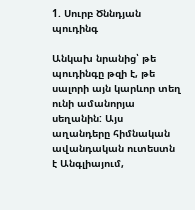1. Սուրբ Ծննդյան պուդինգ

Անկախ նրանից՝ թե պուդինգը թզի է, թե սալորի այն կարևոր տեղ ունի ամանորյա սեղանին: Այս աղանդերը հիմնական ավանդական ուտեստն է Անգլիայում,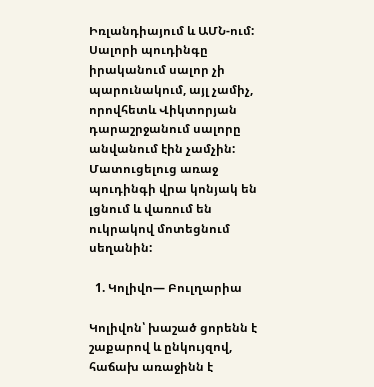Իռլանդիայում և ԱՄՆ-ում: Սալորի պուդինգը իրականում սալոր չի պարունակում, այլ չամիչ, որովհետև Վիկտորյան դարաշրջանում սալորը անվանում էին չամչին: Մատուցելուց առաջ պուդինգի վրա կոնյակ են լցնում և վառում են ուկրակով մոտեցնում սեղանին:

  1. Կոլիվո— Բուլղարիա

Կոլիվոն՝ խաշած ցորենն է շաքարով և ընկույզով, հաճախ առաջինն է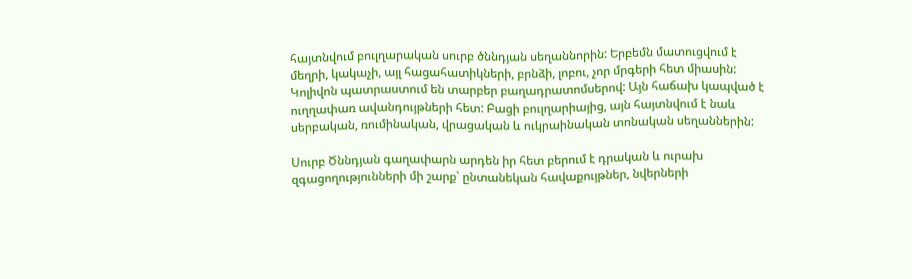հայտնվում բուլղարական սուրբ ծննդյան սեղաննորին: Երբեմն մատուցվում է մեղրի, կակաչի, այլ հացահատիկների, բրնձի, լոբու, չոր մրգերի հետ միասին: Կոլիվոն պատրաստում են տարբեր բաղադրատոմսերով: Այն հաճախ կապված է ուղղափառ ավանդույթների հետ: Բացի բուլղարիայից, այն հայտնվում է նաև սերբական, ռումինական, վրացական և ուկրաինական տոնական սեղաններին:

Սուրբ Ծննդյան գաղափարն արդեն իր հետ բերում է դրական և ուրախ զգացողությունների մի շարք՝ ընտանեկան հավաքույթներ, նվերների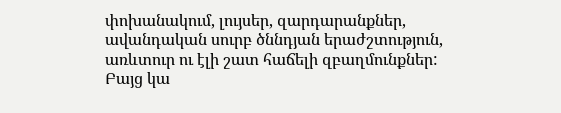փոխանակում, լույսեր, զարդարանքներ, ավանդական սուրբ ծննդյան երաժշտություն, առևտուր ու էլի շատ հաճելի զբաղմունքներ: Բայց կա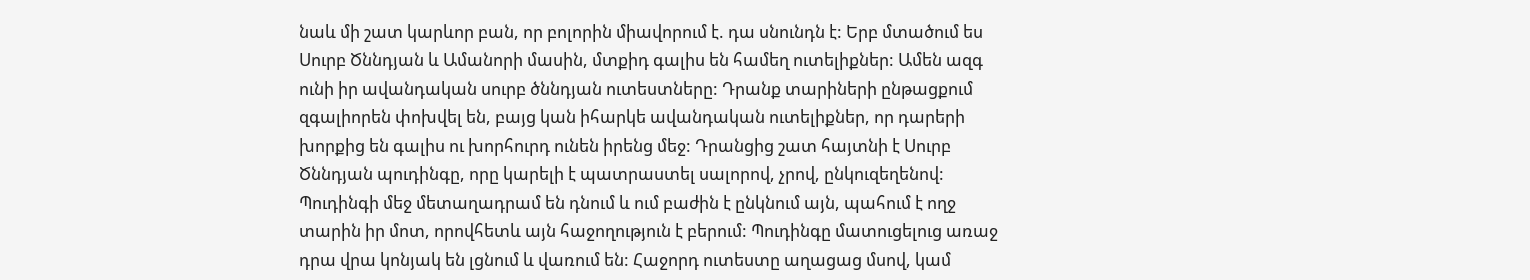նաև մի շատ կարևոր բան, որ բոլորին միավորում է. դա սնունդն է: Երբ մտածում ես Սուրբ Ծննդյան և Ամանորի մասին, մտքիդ գալիս են համեղ ուտելիքներ: Ամեն ազգ ունի իր ավանդական սուրբ ծննդյան ուտեստները: Դրանք տարիների ընթացքում զգալիորեն փոխվել են, բայց կան իհարկե ավանդական ուտելիքներ, որ դարերի խորքից են գալիս ու խորհուրդ ունեն իրենց մեջ: Դրանցից շատ հայտնի է Սուրբ Ծննդյան պուդինգը, որը կարելի է պատրաստել սալորով, չրով, ընկուզեղենով: Պուդինգի մեջ մետաղադրամ են դնում և ում բաժին է ընկնում այն, պահում է ողջ տարին իր մոտ, որովհետև այն հաջողություն է բերում: Պուդինգը մատուցելուց առաջ դրա վրա կոնյակ են լցնում և վառում են: Հաջորդ ուտեստը աղացաց մսով, կամ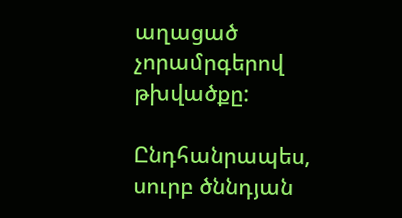աղացած չորամրգերով թխվածքը:

Ընդհանրապես, սուրբ ծննդյան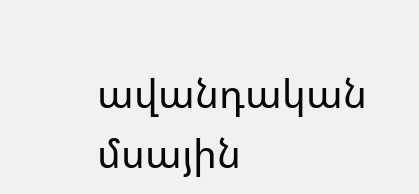ավանդական մսային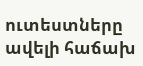ուտեստները ավելի հաճախ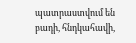պատրաստվում են բադի, հնդկահավի,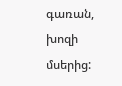գառան, խոզի մսերից: